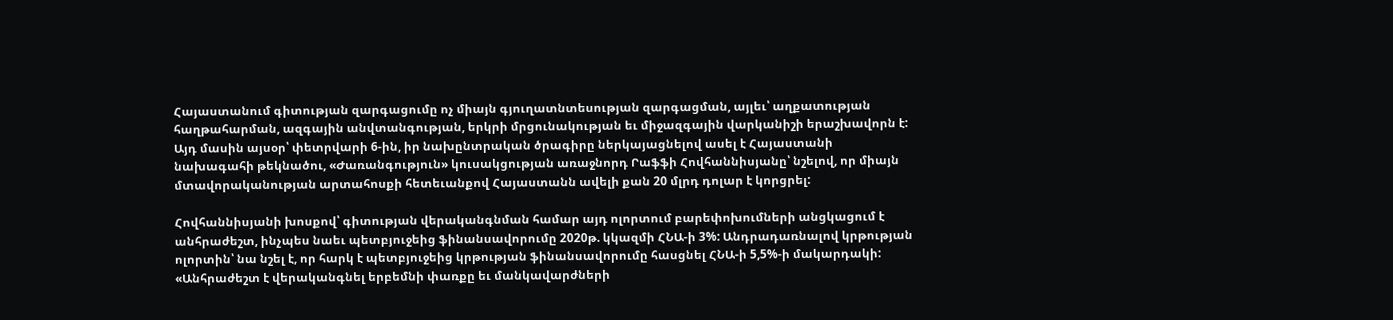Հայաստանում գիտության զարգացումը ոչ միայն գյուղատնտեսության զարգացման, այլեւ՝ աղքատության հաղթահարման, ազգային անվտանգության, երկրի մրցունակության եւ միջազգային վարկանիշի երաշխավորն է: Այդ մասին այսօր՝ փետրվարի 6-ին, իր նախընտրական ծրագիրը ներկայացնելով ասել է Հայաստանի նախագահի թեկնածու, «Ժառանգություն» կուսակցության առաջնորդ Րաֆֆի Հովհաննիսյանը՝ նշելով, որ միայն մտավորականության արտահոսքի հետեւանքով Հայաստանն ավելի քան 20 մլրդ դոլար է կորցրել:

Հովհաննիսյանի խոսքով՝ գիտության վերականգնման համար այդ ոլորտում բարեփոխումների անցկացում է անհրաժեշտ, ինչպես նաեւ պետբյուջեից ֆինանսավորումը 2020թ. կկազմի ՀՆԱ-ի 3%: Անդրադառնալով կրթության ոլորտին՝ նա նշել է, որ հարկ է պետբյուջեից կրթության ֆինանսավորումը հասցնել ՀՆԱ-ի 5,5%-ի մակարդակի: «Անհրաժեշտ է վերականգնել երբեմնի փառքը եւ մանկավարժների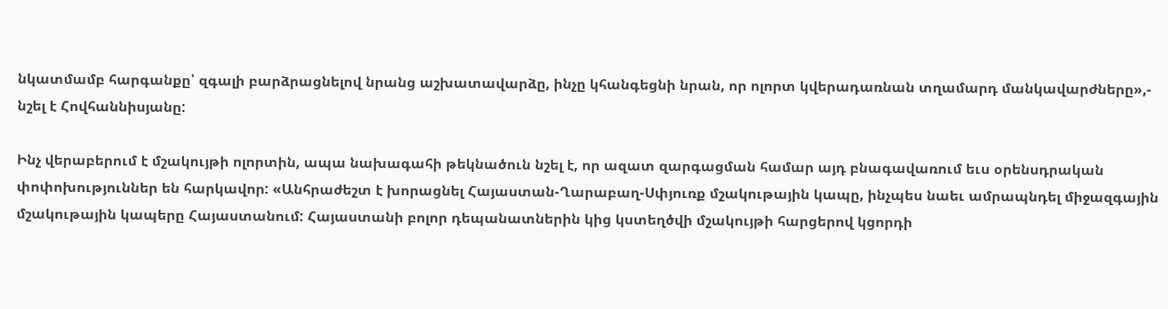նկատմամբ հարգանքը՝ զգալի բարձրացնելով նրանց աշխատավարձը, ինչը կհանգեցնի նրան, որ ոլորտ կվերադառնան տղամարդ մանկավարժները»,- նշել է Հովհաննիսյանը:

Ինչ վերաբերում է մշակույթի ոլորտին, ապա նախագահի թեկնածուն նշել է, որ ազատ զարգացման համար այդ բնագավառում եւս օրենսդրական փոփոխություններ են հարկավոր: «Անհրաժեշտ է խորացնել Հայաստան-Ղարաբաղ-Սփյուռք մշակութային կապը, ինչպես նաեւ ամրապնդել միջազգային մշակութային կապերը Հայաստանում: Հայաստանի բոլոր դեպանատներին կից կստեղծվի մշակույթի հարցերով կցորդի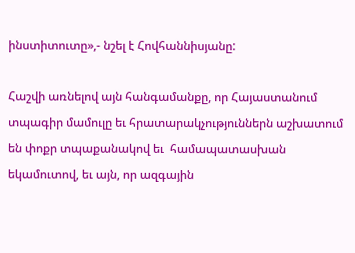ինստիտուտը»,- նշել է Հովհաննիսյանը:

Հաշվի առնելով այն հանգամանքը, որ Հայաստանում տպագիր մամուլը եւ հրատարակչություններն աշխատում են փոքր տպաքանակով եւ  համապատասխան  եկամուտով, եւ այն, որ ազգային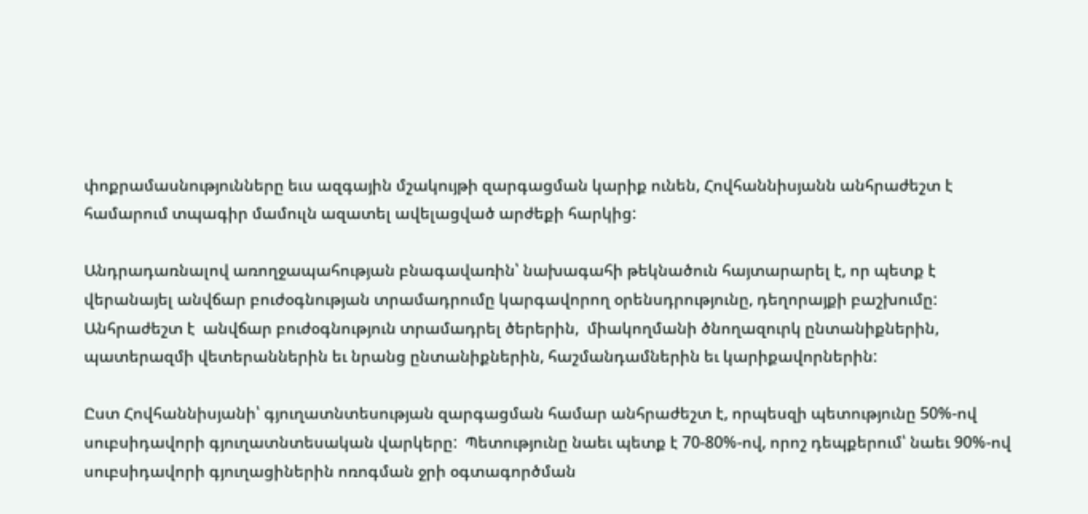փոքրամասնությունները եւս ազգային մշակույթի զարգացման կարիք ունեն, Հովհաննիսյանն անհրաժեշտ է համարում տպագիր մամուլն ազատել ավելացված արժեքի հարկից:

Անդրադառնալով առողջապահության բնագավառին՝ նախագահի թեկնածուն հայտարարել է, որ պետք է վերանայել անվճար բուժօգնության տրամադրումը կարգավորող օրենսդրությունը, դեղորայքի բաշխումը:  Անհրաժեշտ է  անվճար բուժօգնություն տրամադրել ծերերին,  միակողմանի ծնողազուրկ ընտանիքներին, պատերազմի վետերաններին եւ նրանց ընտանիքներին, հաշմանդամներին եւ կարիքավորներին:

Ըստ Հովհաննիսյանի՝ գյուղատնտեսության զարգացման համար անհրաժեշտ է, որպեսզի պետությունը 50%-ով սուբսիդավորի գյուղատնտեսական վարկերը:  Պետությունը նաեւ պետք է 70-80%-ով, որոշ դեպքերում՝ նաեւ 90%-ով սուբսիդավորի գյուղացիներին ոռոգման ջրի օգտագործման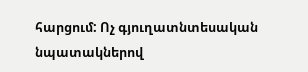հարցում: Ոչ գյուղատնտեսական նպատակներով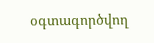օգտագործվող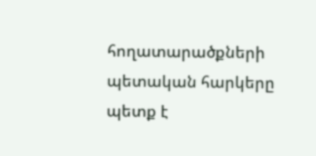հողատարածքների պետական հարկերը պետք է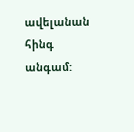ավելանան հինգ անգամ: